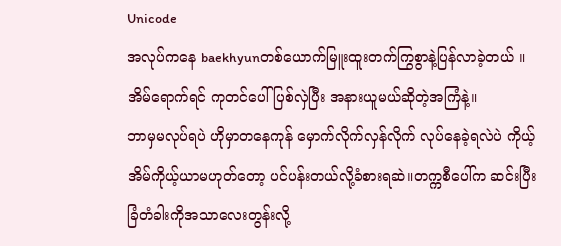Unicode
အလုပ်ကနေ baekhyunတစ်ယောက်မြူးထူးတက်ကြွစွာနဲ့ပြန်လာခဲ့တယ် ။ အိမ်ရောက်ရင် ကုတင်ပေါ် ပြစ်လှဲပြီး အနားယူမယ်ဆိုတဲ့အကြံနဲ့။
ဘာမှမလုပ်ရပဲ ဟိုမှာတနေကုန် မှောက်လိုက်လှန်လိုက် လုပ်နေခဲ့ရလဲပဲ ကိုယ့်အိမ်ကိုယ့်ယာမဟုတ်တော့ ပင်ပန်းတယ်လို့ခံစားရဆဲ။တက္ကစီပေါ်က ဆင်းပြီး ခြံတံခါးကိုအသာလေးတွန်းလို့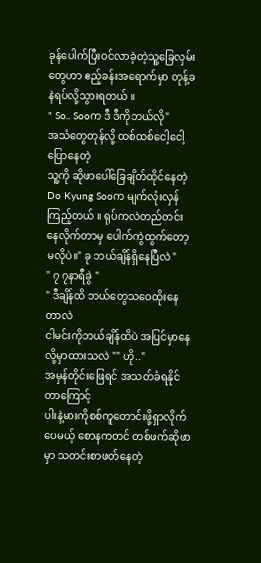ခုန်ပေါက်ပြီးဝင်လာခဲ့တဲ့သူ့ခြေလှမ်းတွေဟာ ဧည့်ခန်းအရောက်မှာ တုန့်ခနဲရပ်လို့သွားရတယ် ။
" So.. Sooက ဒီ ဒီကိုဘယ်လို"
အသံတွေတုန်လို့ ထစ်ထစ်ငေါ့ငေါ့ပြောနေတဲ့
သူ့ကို ဆိုဖာပေါ်ခြေချိတ်ထိုင်နေတဲ့ Do Kyung Sooက မျက်လုံးလှန်ကြည့်တယ် ။ ရုပ်ကလဲတည်တင်းနေလိုက်တာမှ ပေါက်ကွဲထွက်တော့မလိုပဲ။" ခု ဘယ်ချိန်ရှိနေပြီလဲ "
" ၇ ၇နာရီခွဲ "
" ဒီချိန်ထိ ဘယ်တွေသဝေထိုးနေတာလဲ
ငါမင်းကိုဘယ်ချိန်ထိပဲ အပြင်မှာနေလို့မှာထားသလဲ "" ဟို.."
အမှန်တိုင်းဖြေရင် အသတ်ခံရနိုင်တာကြောင့်
ပါးနဲ့မားကိုစစ်ကူတောင်းဖို့ရှာလိုက်ပေမယ့် စောနကတင် တစ်ဖက်ဆိုဖာမှာ သတင်းစာဖတ်နေတဲ့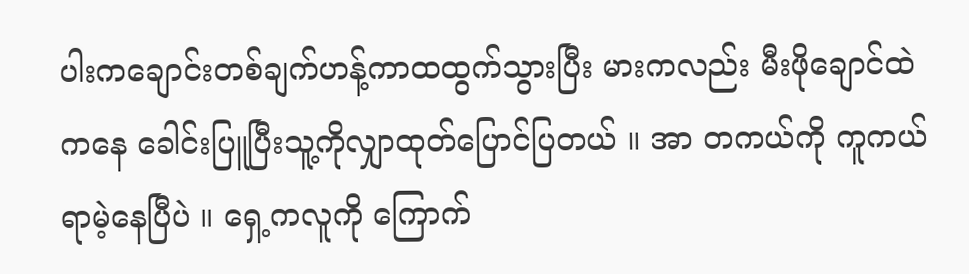ပါးကချောင်းတစ်ချက်ဟန့်ကာထထွက်သွားပြီး မားကလည်း မီးဖိုချောင်ထဲကနေ ခေါင်းပြူပြီးသူ့ကိုလျှာထုတ်ပြောင်ပြတယ် ။ အာ တကယ်ကို ကူကယ်ရာမဲ့နေပြီပဲ ။ ရှေ့ကလူကို ကြောက်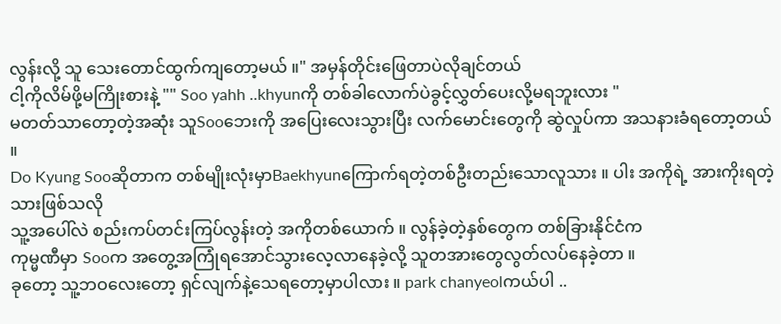လွန်းလို့ သူ သေးတောင်ထွက်ကျတော့မယ် ။" အမှန်တိုင်းဖြေတာပဲလိုချင်တယ်
ငါ့ကိုလိမ်ဖို့မကြိုးစားနဲ့ "" Soo yahh ..khyunကို တစ်ခါလောက်ပဲခွင့်လွှတ်ပေးလို့မရဘူးလား "
မတတ်သာတော့တဲ့အဆုံး သူSooဘေးကို အပြေးလေးသွားပြီး လက်မောင်းတွေကို ဆွဲလှုပ်ကာ အသနားခံရတော့တယ် ။
Do Kyung Sooဆိုတာက တစ်မျိုးလုံးမှာBaekhyunကြောက်ရတဲ့တစ်ဦးတည်းသောလူသား ။ ပါး အကိုရဲ့ အားကိုးရတဲ့သားဖြစ်သလို
သူ့အပေါ်လဲ စည်းကပ်တင်းကြပ်လွန်းတဲ့ အကိုတစ်ယောက် ။ လွန်ခဲ့တဲ့နှစ်တွေက တစ်ခြားနိုင်ငံက
ကုမ္မဏီမှာ Sooက အတွေ့အကြုံရအောင်သွားလေ့လာနေခဲ့လို့ သူတအားတွေလွတ်လပ်နေခဲ့တာ ။
ခုတော့ သူ့ဘဝလေးတော့ ရှင်လျက်နဲ့သေရတော့မှာပါလား ။ park chanyeolကယ်ပါ ..